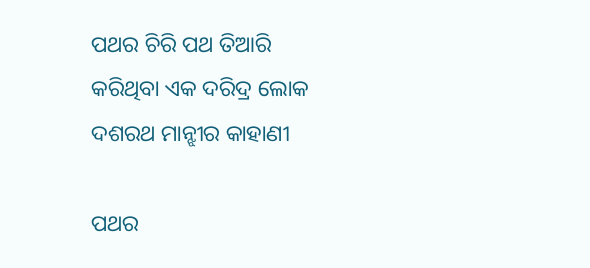ପଥର ଚିରି ପଥ ତିଆରି କରିଥିବା ଏକ ଦରିଦ୍ର ଲୋକ ଦଶରଥ ମାନ୍ଝୀର କାହାଣୀ

ପଥର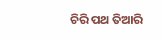ଚିରି ପଥ ତିଆରି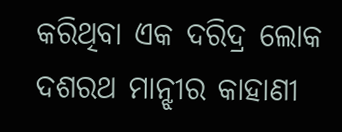କରିଥିବା ଏକ ଦରିଦ୍ର ଲୋକ ଦଶରଥ ମାନ୍ଝୀର କାହାଣୀ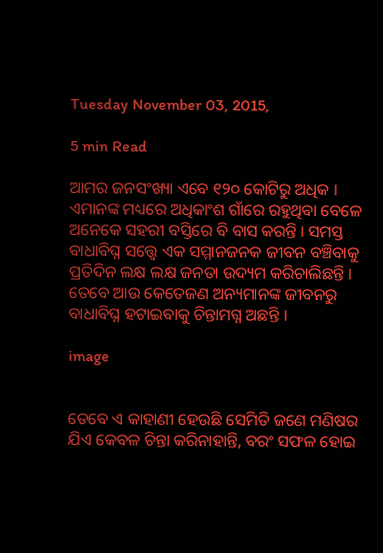Tuesday November 03, 2015,

5 min Read

ଆମର ଜନସଂଖ୍ୟା ଏବେ ୧୨୦ କୋଟିରୁ ଅଧିକ । ଏମାନଙ୍କ ମଧ୍ୟରେ ଅଧିକାଂଶ ଗାଁରେ ରହୁଥିବା ବେଳେ ଅନେକେ ସହରୀ ବସ୍ତିରେ ବି ବାସ କରନ୍ତି । ସମସ୍ତ ବାଧାବିଘ୍ନ ସତ୍ତ୍ୱେ ଏକ ସମ୍ମାନଜନକ ଜୀବନ ବଞ୍ଚିବାକୁ ପ୍ରତିଦିନ ଲକ୍ଷ ଲକ୍ଷ ଜନତା ଉଦ୍ୟମ କରିଚାଲିଛନ୍ତି । ତେବେ ଆଉ କେତେଜଣ ଅନ୍ୟମାନଙ୍କ ଜୀବନରୁ ବାଧାବିଘ୍ନ ହଟାଇବାକୁ ଚିନ୍ତାମଗ୍ନ ଅଛନ୍ତି ।

image


ତେବେ ଏ କାହାଣୀ ହେଉଛି ସେମିତି ଜଣେ ମଣିଷର ଯିଏ କେବଳ ଚିନ୍ତା କରିନାହାନ୍ତି, ବରଂ ସଫଳ ହୋଇ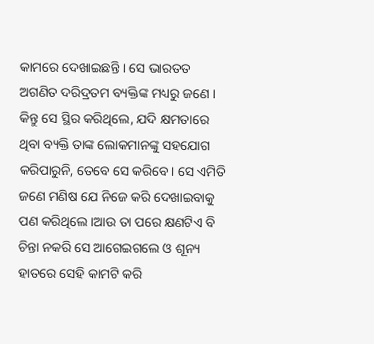କାମରେ ଦେଖାଇଛନ୍ତି । ସେ ଭାରତତ ଅଗଣିତ ଦରିଦ୍ରତମ ବ୍ୟକ୍ତିଙ୍କ ମଧ୍ୟରୁ ଜଣେ । କିନ୍ତୁ ସେ ସ୍ଥିର କରିଥିଲେ, ଯଦି କ୍ଷମତାରେ ଥିବା ବ୍ୟକ୍ତି ତାଙ୍କ ଲୋକମାନଙ୍କୁ ସହଯୋଗ କରିପାରୁନି, ତେବେ ସେ କରିବେ । ସେ ଏମିତି ଜଣେ ମଣିଷ ଯେ ନିଜେ କରି ଦେଖାଇବାକୁ ପଣ କରିଥିଲେ ।ଆଉ ତା ପରେ କ୍ଷଣଟିଏ ବି ଚିନ୍ତା ନକରି ସେ ଆଗେଇଗଲେ ଓ ଶୂନ୍ୟ ହାତରେ ସେହି କାମଟି କରି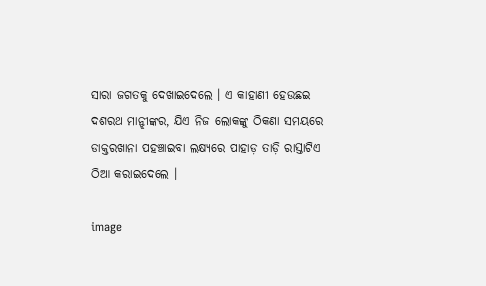ସାରା ଜଗତକୁ ଦେଖାଇଦେଲେ । ଏ କାହାଣୀ ହେଉଛଇ ଦଶରଥ ମାନ୍ଝୀଙ୍କର, ଯିଏ ନିଜ ଲୋକଙ୍କୁ ଠିକଣା ସମୟରେ ଡାକ୍ତରଖାନା ପହଞ୍ଚାଇବା ଲକ୍ଷ୍ୟରେ ପାହାଡ଼ ତାଡ଼ି ରାସ୍ତାଟିଏ ଠିଆ କରାଇଦେଲେ ।

image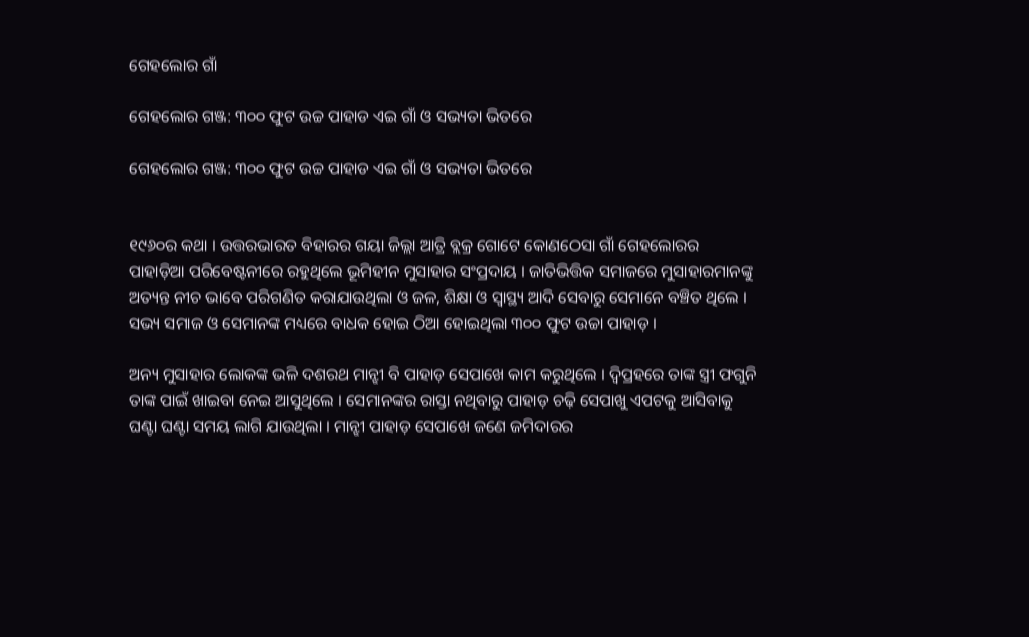ଗେହଲୋର ଗାଁ

ଗେହଲୋର ଗଞ୍ଜ: ୩୦୦ ଫୁଟ ଉଚ୍ଚ ପାହାଡ ଏଇ ଗାଁ ଓ ସଭ୍ୟତା ଭିତରେ

ଗେହଲୋର ଗଞ୍ଜ: ୩୦୦ ଫୁଟ ଉଚ୍ଚ ପାହାଡ ଏଇ ଗାଁ ଓ ସଭ୍ୟତା ଭିତରେ


୧୯୬୦ର କଥା । ଉତ୍ତରଭାରତ ବିହାରର ଗୟା ଜିଲ୍ଲା ଆତ୍ରି ବ୍ଲକ୍ର ଗୋଟେ କୋଣଠେସା ଗାଁ ଗେହଲୋରର ପାହାଡ଼ିଆ ପରିବେଷ୍ଟନୀରେ ରହୁଥିଲେ ଭୂମିହୀନ ମୁସାହାର ସଂପ୍ରଦାୟ । ଜାତିଭିତ୍ତିକ ସମାଜରେ ମୁସାହାରମାନଙ୍କୁ ଅତ୍ୟନ୍ତ ନୀଚ ଭାବେ ପରିଗଣିତ କରାଯାଉଥିଲା ଓ ଜଳ, ଶିକ୍ଷା ଓ ସ୍ବାସ୍ଥ୍ୟ ଆଦି ସେବାରୁ ସେମାନେ ବଞ୍ଚିତ ଥିଲେ । ସଭ୍ୟ ସମାଜ ଓ ସେମାନଙ୍କ ମଧ୍ୟରେ ବାଧକ ହୋଇ ଠିଆ ହୋଇଥିଲା ୩୦୦ ଫୁଟ ଉଚ୍ଚା ପାହାଡ଼ ।

ଅନ୍ୟ ମୁସାହାର ଲୋକଙ୍କ ଭଳି ଦଶରଥ ମାନ୍ଝୀ ବି ପାହାଡ଼ ସେପାଖେ କାମ କରୁଥିଲେ । ଦ୍ୱିପ୍ରହରେ ତାଙ୍କ ସ୍ତ୍ରୀ ଫଗୁନି ତାଙ୍କ ପାଇଁ ଖାଇବା ନେଇ ଆସୁଥିଲେ । ସେମାନଙ୍କର ରାସ୍ତା ନଥିବାରୁ ପାହାଡ଼ ଚଢ଼ି ସେପାଖୁ ଏପଟକୁ ଆସିବାକୁ ଘଣ୍ଟା ଘଣ୍ଟା ସମୟ ଲାଗି ଯାଉଥିଲା । ମାନ୍ଝୀ ପାହାଡ଼ ସେପାଖେ ଜଣେ ଜମିଦାରର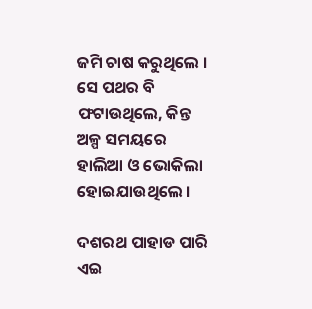ଜମି ଚାଷ କରୁଥିଲେ । ସେ ପଥର ବି ଫଟାଉଥିଲେ, କିନ୍ତ ଅଳ୍ପ ସମୟରେ ହାଲିଆ ଓ ଭୋକିଲା ହୋଇଯାଉଥିଲେ ।

ଦଶରଥ ପାହାଡ ପାରି ଏଇ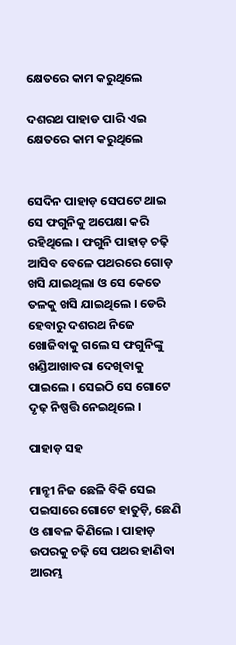କ୍ଷେତରେ କାମ କରୁଥିଲେ

ଦଶରଥ ପାହାଡ ପାରି ଏଇ କ୍ଷେତରେ କାମ କରୁଥିଲେ


ସେଦିନ ପାହାଡ଼ ସେପଟେ ଥାଇ ସେ ଫଗୁନିକୁ ଅପେକ୍ଷା କରି ରହିଥିଲେ । ଫଗୁନି ପାହାଡ଼ ଚଢ଼ି ଆସିବ ବେଳେ ପଥରରେ ଗୋଡ଼ ଖସି ଯାଇଥିଲା ଓ ସେ କେତେ ତଳକୁ ଖସି ଯାଇଥିଲେ । ଡେରି ହେବାରୁ ଦଶରଥ ନିଜେ ଖୋଜିବାକୁ ଗଲେ ସ ଫଗୁନିଙ୍କୁ ଖଣ୍ଡିଆଖାବରା ଦେଖିବାକୁ ପାଇଲେ । ସେଇଠି ସେ ଗୋଟେ ଦୃଢ଼ ନିଷ୍ପତ୍ତି ନେଇଥିଲେ ।

ପାହାଡ଼ ସହ

ମାନ୍ଝୀ ନିଜ ଛେଳି ବିକି ସେଇ ପଇସାରେ ଗୋଟେ ହାତୁଡ଼ି, ଛେଣି ଓ ଶାବଳ କିଣିଲେ । ପାହାଡ଼ ଉପରକୁ ଚଢ଼ି ସେ ପଥର ହାଣିବା ଆରମ୍ଭ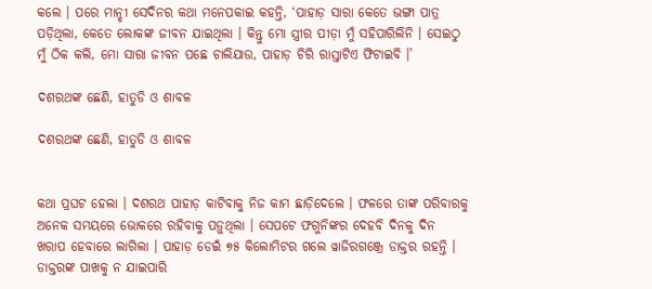କଲେ । ପରେ ମାନ୍ଝୀ ସେଦିନର କଥା ମନେପକାଇ କହନ୍ତି, ‘ପାହାଡ଼ ସାରା କେତେ ଭଙ୍ଗା ପାତ୍ର ପଡ଼ିଥିଲା, କେତେ ଲୋକଙ୍କ ଜୀବନ ଯାଇଥିଲା । କିନ୍ତୁ ମୋ ସ୍ତ୍ରୀର ପୀଡ଼ା ମୁଁ ସହିପାରିଲିନି । ସେଇଠୁ ମୁଁ ଠିକ କଲି, ମୋ ସାରା ଜୀବନ ପଛେ ଚାଲିଯାଉ, ପାହାଡ଼ ଚିରି ରାସ୍ତାଟିଏ ଫିଟାଇବି ।’

ଦଶରଥଙ୍କ ଛେଣି, ହାତୁଡି ଓ ଶାବଳ

ଦଶରଥଙ୍କ ଛେଣି, ହାତୁଡି ଓ ଶାବଳ


କଥା ପ୍ରଘଟ ହେଲା । ଦଶରଥ ପାହାଡ଼ କାଟିବାକୁ ନିଜ କାମ ଛାଡ଼ିଦେଲେ । ଫଳରେ ତାଙ୍କ ପରିବାରକୁ ଅନେକ ସମୟରେ ଭୋକରେ ରହିବାକୁ ପଡ଼ୁଥିଲା । ସେପଟେ ଫଗୁନିଙ୍କର ଦେହବି ଦିନକୁ ଦିନ ଖରାପ ହେବାରେ ଲାଗିଲା । ପାହାଡ଼ ଡେଇଁ ୭୫ କିଲୋମିଟର ଗଲେ ୱାଜିରଗଞ୍ଜ୍ରେ ଡାକ୍ତର ରହନ୍ତି । ଡାକ୍ତରଙ୍କ ପାଖକୁ ନ ଯାଇପାରି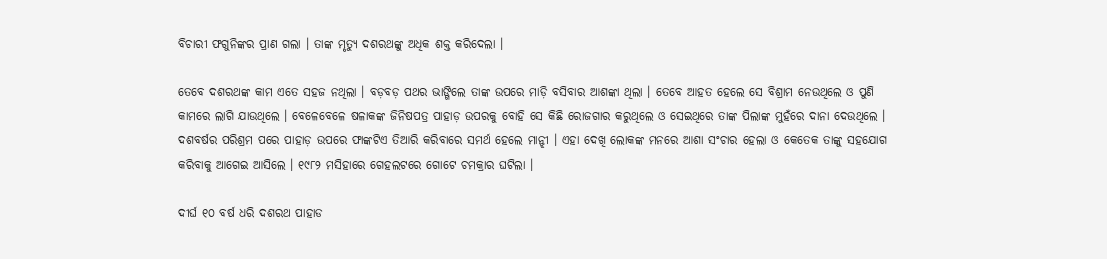ବିଚାରୀ ଫଗୁନିଙ୍କର ପ୍ରାଣ ଗଲା । ତାଙ୍କ ମୃତ୍ୟୁ ଦଶରଥଙ୍କୁ ଅଧିକ ଶକ୍ତ କରିଦେଲା ।

ତେବେ ଦଶରଥଙ୍କ କାମ ଏତେ ସହଜ ନଥିଲା । ବଡ଼ବଡ଼ ପଥର ଭାଙ୍ଗିଲେ ତାଙ୍କ ଉପରେ ମାଡ଼ି ବସିବାର ଆଶଙ୍କା ଥିଲା । ତେବେ ଆହତ ହେଲେ ସେ ବିଶ୍ରାମ ନେଉଥିଲେ ଓ ପୁଣି କାମରେ ଲାଗି ଯାଉଥିଲେ । ବେଳେବେଳେ ଷଳାକଙ୍କ ଜିନିଷପତ୍ର ପାହାଡ଼ ଉପରକୁ ବୋହି ସେ କିଛି ରୋଜଗାର କରୁଥିଲେ ଓ ସେଇଥିରେ ତାଙ୍କ ପିଲାଙ୍କ ମୁହଁରେ ଦାନା ଦେଉଥିଲେ । ଦଶବର୍ଷର ପରିଶ୍ରମ ପରେ ପାହାଡ଼ ଉପରେ ଫାଙ୍କଟିଏ ତିଆରି କରିବାରେ ସମର୍ଥ ହେଲେ ମାନ୍ଝୀ । ଏହା ଦେଖି ଲୋକଙ୍କ ମନରେ ଆଶା ସଂଚାର ହେଲା ଓ କେତେକ ତାଙ୍କୁ ସହଯୋଗ କରିବାକୁ ଆଗେଇ ଆସିଲେ । ୧୯୮୨ ମସିହାରେ ଗେହଲଟରେ ଗୋଟେ ଚମକ୍ରାର ଘଟିଲା ।

ଦୀର୍ଘ ୧୦ ବର୍ଷ ଧରି ଦଶରଥ ପାହାଡ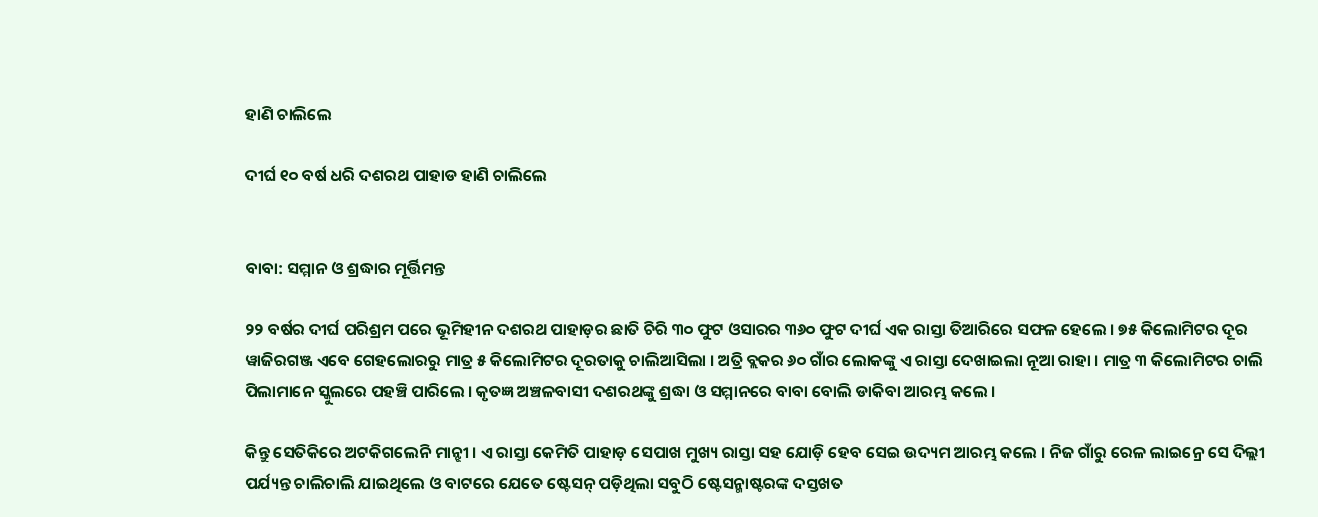ହାଣି ଚାଲିଲେ

ଦୀର୍ଘ ୧୦ ବର୍ଷ ଧରି ଦଶରଥ ପାହାଡ ହାଣି ଚାଲିଲେ


ବାବା: ସମ୍ମାନ ଓ ଶ୍ରଦ୍ଧାର ମୂର୍ତ୍ତିମନ୍ତ

୨୨ ବର୍ଷର ଦୀର୍ଘ ପରିଶ୍ରମ ପରେ ଭୂମିହୀନ ଦଶରଥ ପାହାଡ଼ର ଛାତି ଚିରି ୩୦ ଫୁଟ ଓସାରର ୩୬୦ ଫୁଟ ଦୀର୍ଘ ଏକ ରାସ୍ତା ତିଆରିରେ ସଫଳ ହେଲେ । ୭୫ କିଲୋମିଟର ଦୂର ୱାଜିରଗଞ୍ଜ ଏବେ ଗେହଲୋରରୁ ମାତ୍ର ୫ କିଲୋମିଟର ଦୂରତାକୁ ଚାଲିଆସିଲା । ଅତ୍ରି ବ୍ଲକର ୬୦ ଗାଁର ଲୋକଙ୍କୁ ଏ ରାସ୍ତା ଦେଖାଇଲା ନୂଆ ରାହା । ମାତ୍ର ୩ କିଲୋମିଟର ଚାଲି ପିଲାମାନେ ସ୍କୁଲରେ ପହଞ୍ଚି ପାରିଲେ । କୃତଜ୍ଞ ଅଞ୍ଚଳବାସୀ ଦଶରଥଙ୍କୁ ଶ୍ରଦ୍ଧା ଓ ସମ୍ମାନରେ ବାବା ବୋଲି ଡାକିବା ଆରମ୍ଭ କଲେ ।

କିନ୍ତୁ ସେତିକିରେ ଅଟକିଗଲେନି ମାନ୍ଝୀ । ଏ ରାସ୍ତା କେମିତି ପାହାଡ଼ ସେପାଖ ମୁଖ୍ୟ ରାସ୍ତା ସହ ଯୋଡ଼ି ହେବ ସେଇ ଉଦ୍ୟମ ଆରମ୍ଭ କଲେ । ନିଜ ଗାଁରୁ ରେଳ ଲାଇନ୍ରେ ସେ ଦିଲ୍ଲୀ ପର୍ଯ୍ୟନ୍ତ ଚାଲିଚାଲି ଯାଇଥିଲେ ଓ ବାଟରେ ଯେତେ ଷ୍ଟେସନ୍ ପଡ଼ିଥିଲା ସବୁଠି ଷ୍ଟେସନ୍ମାଷ୍ଟରଙ୍କ ଦସ୍ତଖତ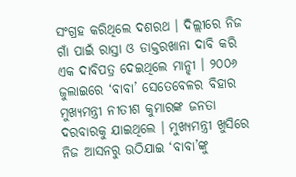ସଂଗ୍ରହ କରିଥିଲେ ଦଶରଥ । ଦିଲ୍ଲୀରେ ନିଜ ଗାଁ ପାଇଁ ରାସ୍ତା ଓ ଡାକ୍ତରଖାନା ଦାବି କରି ଏକ ଦାବିପତ୍ର ଦେଇଥିଲେ ମାନ୍ଝୀ । ୨୦୦୬ ଜୁଲାଇରେ ‘ବାବା’ ସେତେବେଳର ବିହାର ମୁଖ୍ୟମନ୍ତ୍ରୀ ନୀତୀଶ କୁମାରଙ୍କ ଜନତା ଦରବାରକୁ ଯାଇଥିଲେ । ମୁଖ୍ୟମନ୍ତ୍ରୀ ଖୁସିରେ ନିଜ ଆସନରୁ ଉଠିଯାଇ ‘ବାବା’ଙ୍କୁ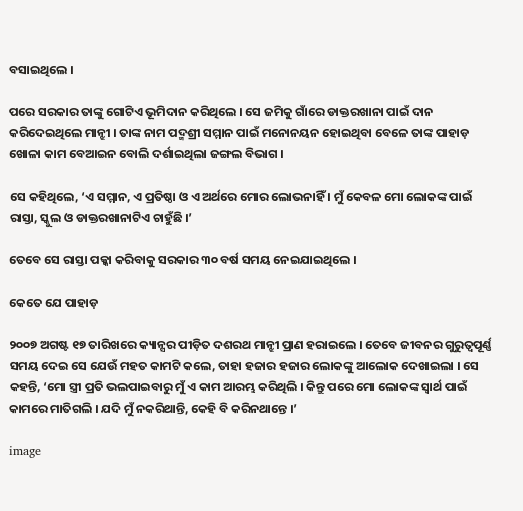ବସାଇଥିଲେ ।

ପରେ ସରକାର ତାଙ୍କୁ ଗୋଟିଏ ଭୂମିଦାନ କରିଥିଲେ । ସେ ଜମିକୁ ଗାଁରେ ଡାକ୍ତରଖାନା ପାଇଁ ଦାନ କରିଦେଇଥିଲେ ମାନ୍ଝୀ । ତାଙ୍କ ନାମ ପଦ୍ମଶ୍ରୀ ସମ୍ମାନ ପାଇଁ ମନୋନୟନ ହୋଇଥିବା ବେଳେ ତାଙ୍କ ପାହାଡ଼ ଖୋଳା କାମ ବେଆଇନ ବୋଲି ଦର୍ଶାଇଥିଲା ଜଙ୍ଗଲ ବିଭାଗ ।

ସେ କହିଥିଲେ, ‘ଏ ସମ୍ମାନ, ଏ ପ୍ରତିଷ୍ଠା ଓ ଏ ଅର୍ଥରେ ମୋର ଲୋଭନାହିଁ । ମୁଁ କେବଳ ମୋ ଲୋକଙ୍କ ପାଇଁ ରାସ୍ତା, ସ୍କୁଲ ଓ ଡାକ୍ତରଖାନାଟିଏ ଚାହୁଁଛି ।’

ତେବେ ସେ ରାସ୍ତା ପକ୍କା କରିବାକୁ ସରକାର ୩୦ ବର୍ଷ ସମୟ ନେଇଯାଇଥିଲେ ।

କେତେ ଯେ ପାହାଡ଼

୨୦୦୭ ଅଗଷ୍ଟ ୧୭ ତାରିଖରେ କ୍ୟାନ୍ସର ପୀଡ଼ିତ ଦଶରଥ ମାନ୍ଝୀ ପ୍ରାଣ ହରାଇଲେ । ତେବେ ଜୀବନର ଗୁରୁତ୍ୱପୂର୍ଣ୍ଣ ସମୟ ଦେଇ ସେ ଯେଉଁ ମହତ କାମଟି କଲେ, ତାହା ହଜାର ହଜାର ଲୋକଙ୍କୁ ଆଲୋକ ଦେଖାଇଲା । ସେ କହନ୍ତି, ‘ମୋ ସ୍ତ୍ରୀ ପ୍ରତି ଭଲପାଇବାରୁ ମୁଁ ଏ କାମ ଆରମ୍ଭ କରିଥିଲି । କିନ୍ତୁ ପରେ ମୋ ଲୋକଙ୍କ ସ୍ବାର୍ଥ ପାଇଁ କାମରେ ମାତିଗଲି । ଯଦି ମୁଁ ନକରିଥାନ୍ତି, କେହି ବି କରିନଥାନ୍ତେ ।’

image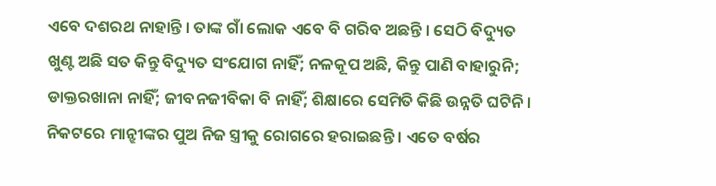ଏବେ ଦଶରଥ ନାହାନ୍ତି । ତାଙ୍କ ଗାଁ ଲୋକ ଏବେ ବି ଗରିବ ଅଛନ୍ତି । ସେଠି ବିଦ୍ୟୁତ ଖୁଣ୍ଟ ଅଛି ସତ କିନ୍ତୁ ବିଦ୍ୟୁତ ସଂଯୋଗ ନାହିଁ; ନଳକୂପ ଅଛି, କିନ୍ତୁ ପାଣି ବାହାରୁନି; ଡାକ୍ତରଖାନା ନାହିଁ; ଜୀବନଜୀବିକା ବି ନାହିଁ; ଶିକ୍ଷାରେ ସେମିତି କିଛି ଉନ୍ନତି ଘଟିନି । ନିକଟରେ ମାନ୍ଝୀଙ୍କର ପୁଅ ନିଜ ସ୍ତ୍ରୀକୁ ରୋଗରେ ହରାଇଛନ୍ତି । ଏତେ ବର୍ଷର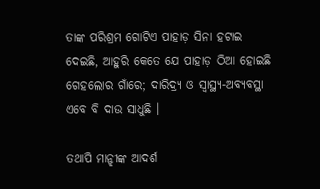ତାଙ୍କ ପରିଶ୍ରମ ଗୋଟିଏ ପାହାଡ଼ ସିନା ହଟାଇ ଦେଇଛି, ଆହୁରି କେତେ ଯେ ପାହାଡ଼ ଠିଆ ହୋଇଛି ଗେହଲୋର ଗାଁରେ; ଦାରିଦ୍ର୍ୟ ଓ ସ୍ବାସ୍ଥ୍ୟ-ଅବ୍ୟବସ୍ଥା ଏବେ ବି ଦାଉ ସାଧୁଛି ।

ତଥାପି ମାନ୍ଝୀଙ୍କ ଆଦର୍ଶ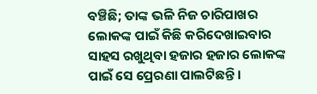ବଞ୍ଚିଛି; ତାଙ୍କ ଭଳି ନିଜ ଚାରିପାଖର ଲୋକଙ୍କ ପାଇଁ କିଛି କରିଦେଖାଇବାର ସାହସ ରଖୁଥିବା ହଜାର ହଜାର ଲୋକଙ୍କ ପାଇଁ ସେ ପ୍ରେରଣା ପାଲଟିଛନ୍ତି ।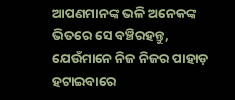ଆପଣମାନଙ୍କ ଭଳି ଅନେକଙ୍କ ଭିତରେ ସେ ବଞ୍ଚିରହନ୍ତୁ, ଯେଉଁମାନେ ନିଜ ନିଜର ପାହାଡ଼ ହଟାଇବାରେ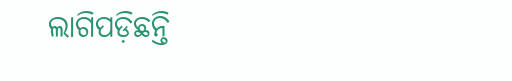ଲାଗିପଡ଼ିଛନ୍ତି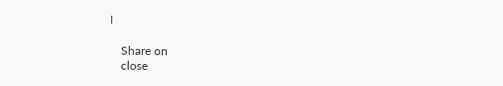।

    Share on
    close